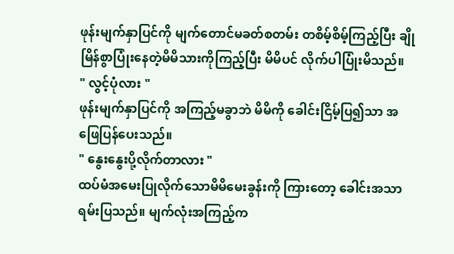ဖုန်းမျက်နှာပြင်ကို မျက်တောင်မခတ်စတမ်း တစိမ့်စိမ့်ကြည့်ပြီး ချိုမြိန်စွာပြုံးနေတဲ့မိမိသားကိုကြည့်ပြီး မိမိပင် လိုက်ပါပြုံးမိသည်။
" လွင့်ပုံလား "
ဖုန်းမျက်နှာပြင်ကို အကြည့်မခွာဘဲ မိမိကို ခေါင်းငြိမ့်ပြ၍သာ အဖြေပြန်ပေးသည်။
" နွေးနွေးပို့လိုက်တာလား "
ထပ်မံအမေးပြုလိုက်သောမိမိမေးခွန်းကို ကြားတော့ ခေါင်းအသာရမ်းပြသည်။ မျက်လုံးအကြည့်က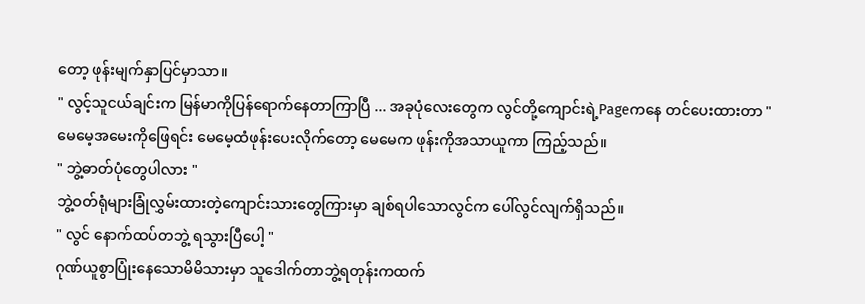တော့ ဖုန်းမျက်နှာပြင်မှာသာ။
" လွင့်သူငယ်ချင်းက မြန်မာကိုပြန်ရောက်နေတာကြာပြီ ... အခုပုံလေးတွေက လွင်တို့ကျောင်းရဲ့Pageကနေ တင်ပေးထားတာ "
မေမေ့အမေးကိုဖြေရင်း မေမေ့ထံဖုန်းပေးလိုက်တော့ မေမေက ဖုန်းကိုအသာယူကာ ကြည့်သည်။
" ဘွဲ့ဓာတ်ပုံတွေပါလား "
ဘွဲ့ဝတ်ရုံများခြုံလွှမ်းထားတဲ့ကျောင်းသားတွေကြားမှာ ချစ်ရပါသောလွင်က ပေါ်လွင်လျက်ရှိသည်။
" လွင် နောက်ထပ်တဘွဲ့ ရသွားပြီပေါ့ "
ဂုဏ်ယူစွာပြုံးနေသောမိမိသားမှာ သူဒေါက်တာဘွဲ့ရတုန်းကထက်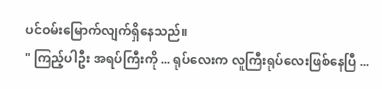ပင်ဝမ်းမြောက်လျက်ရှိနေသည်။
" ကြည့်ပါဦး အရပ်ကြီးကို ... ရုပ်လေးက လူကြီးရုပ်လေးဖြစ်နေပြီ ...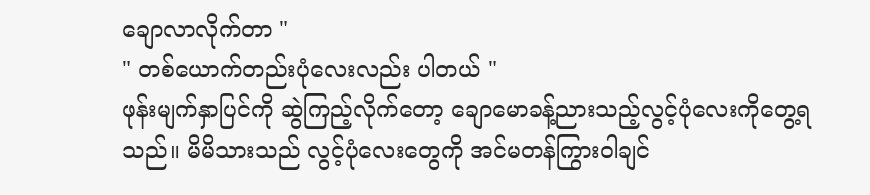ချောလာလိုက်တာ "
" တစ်ယောက်တည်းပုံလေးလည်း ပါတယ် "
ဖုန်းမျက်နှာပြင်ကို ဆွဲကြည့်လိုက်တော့ ချောမောခန့်ညားသည့်လွင့်ပုံလေးကိုတွေ့ရသည်။ မိမိသားသည် လွင့်ပုံလေးတွေကို အင်မတန်ကြွားဝါချင်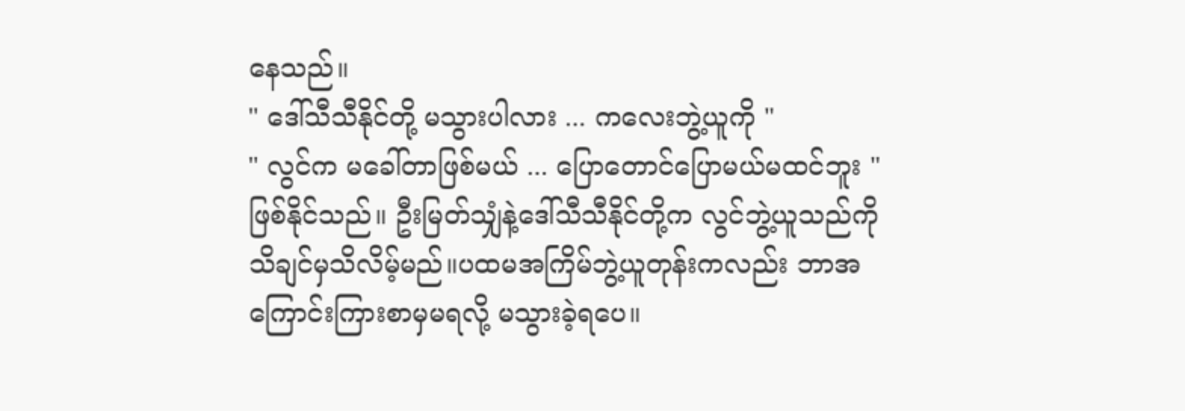နေသည်။
" ဒေါ်သီသီနိုင်တို့ မသွားပါလား ... ကလေးဘွဲ့ယူကို "
" လွင်က မခေါ်တာဖြစ်မယ် ... ပြောတောင်ပြောမယ်မထင်ဘူး "
ဖြစ်နိုင်သည်။ ဦးမြတ်သျှံနဲ့ဒေါ်သီသီနိုင်တို့က လွင်ဘွဲ့ယူသည်ကို သိချင်မှသိလိမ့်မည်။ပထမအကြိမ်ဘွဲ့ယူတုန်းကလည်း ဘာအကြောင်းကြားစာမှမရလို့ မသွားခဲ့ရပေ။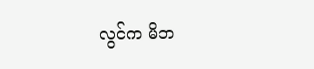လွင်က မိဘ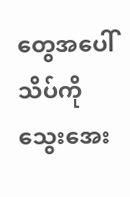တွေအပေါ် သိပ်ကိုသွေးအေး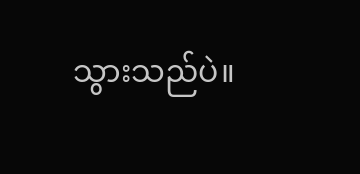သွားသည်ပဲ။